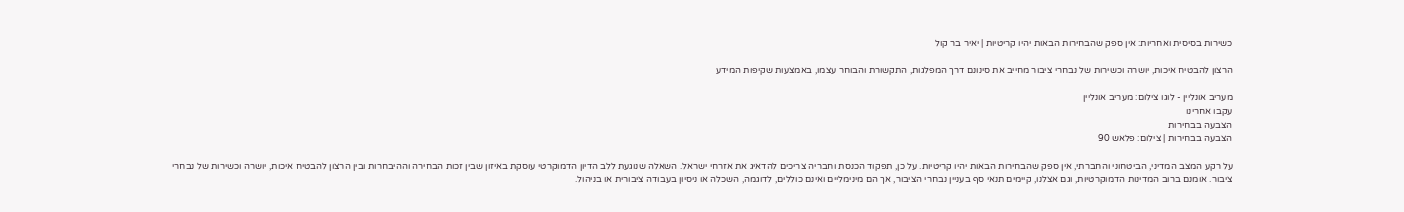כשירות בסיסית ואחריות: אין ספק שהבחירות הבאות יהיו קריטיות | יאיר בר קול

הרצון להבטיח איכות, יושרה וכשירות של נבחרי ציבור מחייב את סינונם דרך המפלגות, התקשורת והבוחר עצמו, באמצעות שקיפות המידע

מעריב אונליין - לוגו צילום: מעריב אונליין
עקבו אחרינו
הצבעה בבחירות
הצבעה בבחירות | צילום: פלאש 90

על רקע המצב המדיני, הביטחוני והחברתי, אין ספק שהבחירות הבאות יהיו קריטיות. על כן, תפקוד הכנסת וחבריה צריכים להדאיג את אזרחי ישראל. השאלה שנוגעת ללב הדיון הדמוקרטי עוסקת באיזון שבין זכות הבחירה וההיבחרות ובין הרצון להבטיח איכות, יושרה וכשירות של נבחרי ציבור. אומנם ברוב המדינות הדמוקרטיות, וגם אצלנו, קיימים תנאי סף בעניין נבחרי הציבור, אך הם מינימליים ואינם כוללים, לדוגמה, השכלה או ניסיון בעבודה ציבורית או בניהול.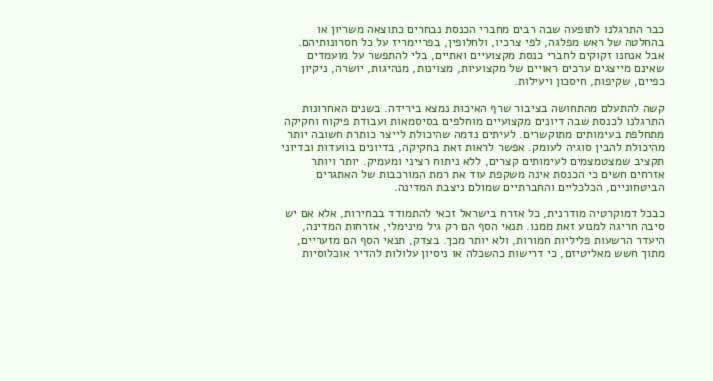כבר התרגלנו לתופעה שבה רבים מחברי הכנסת נבחרים כתוצאה משריון או בהחלטה של ראש מפלגה, לפי צרכיו, ולחלופין, בפריימריז על כל חסרונותיהם. אבל אנחנו זקוקים לחברי כנסת מקצועיים ואתיים, בלי להתפשר על מועמדים שאינם מייצגים ערכים ראויים של מקצועיות, מצוינות, מנהיגות, יושרה, ניקיון כפיים, שקיפות, חיסכון ויעילות.

קשה להתעלם מהתחושה בציבור שרף האיכות נמצא בירידה. בשנים האחרונות התרגלנו לכנסת שבה דיונים מקצועיים מוחלפים בסיסמאות ועבודת פיקוח וחקיקה מתחלפת בעימותים מתוקשרים. לעיתים נדמה שהיכולת לייצר כותרת חשובה יותר מהיכולת להבין סוגיה לעומק. אפשר לראות זאת בחקיקה, בדיונים בוועדות ובדיוני תקציב שמצטמצמים לעימותים קצרים, ללא ניתוח רציני ומעמיק. יותר ויותר אזרחים חשים כי הכנסת אינה משקפת עוד את רמת המורכבות של האתגרים הביטחוניים, הכלכליים והחברתיים שמולם ניצבת המדינה.

כבכל דמוקרטיה מודרנית, כל אזרח בישראל זכאי להתמודד בבחירות, אלא אם יש סיבה חריגה למנוע זאת ממנו. תנאי הסף הם רק גיל מינימלי, אזרחות המדינה, היעדר הרשעות פליליות חמורות, ולא יותר מכך. בצדק, תנאי הסף הם מזעריים, מתוך חשש מאליטיזם, כי דרישות כהשכלה או ניסיון עלולות להדיר אוכלוסיות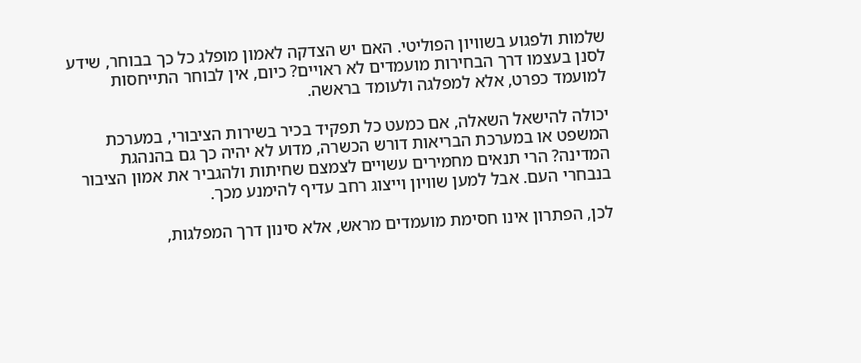שלמות ולפגוע בשוויון הפוליטי. האם יש הצדקה לאמון מופלג כל כך בבוחר, שידע לסנן בעצמו דרך הבחירות מועמדים לא ראויים? כיום, אין לבוחר התייחסות למועמד כפרט, אלא למפלגה ולעומד בראשה.

יכולה להישאל השאלה, אם כמעט כל תפקיד בכיר בשירות הציבורי, במערכת המשפט או במערכת הבריאות דורש הכשרה, מדוע לא יהיה כך גם בהנהגת המדינה? הרי תנאים מחמירים עשויים לצמצם שחיתות ולהגביר את אמון הציבור בנבחרי העם. אבל למען שוויון וייצוג רחב עדיף להימנע מכך.

לכן, הפתרון אינו חסימת מועמדים מראש, אלא סינון דרך המפלגות,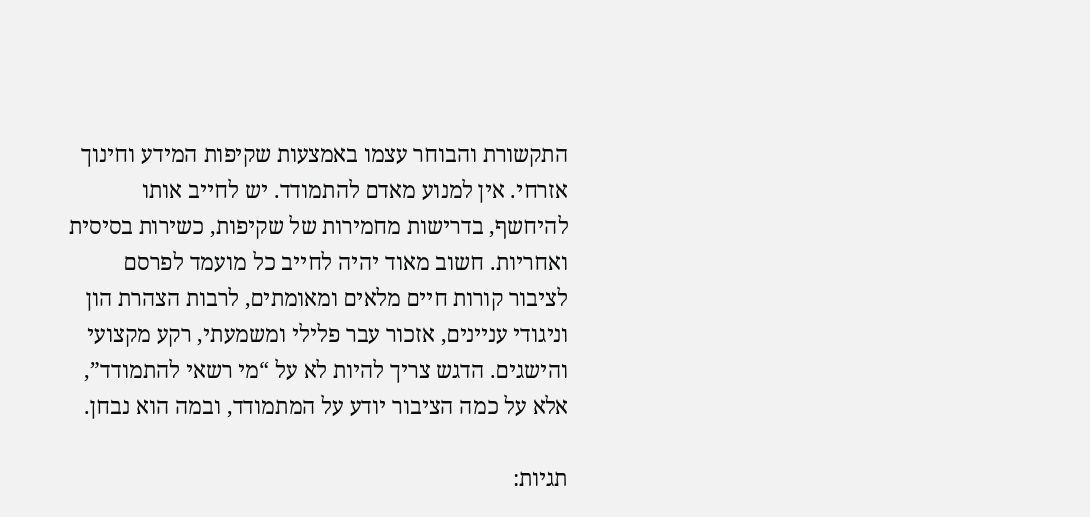התקשורת והבוחר עצמו באמצעות שקיפות המידע וחינוך אזרחי. אין למנוע מאדם להתמודד. יש לחייב אותו להיחשף, בדרישות מחמירות של שקיפות, כשירות בסיסית ואחריות. חשוב מאוד יהיה לחייב כל מועמד לפרסם לציבור קורות חיים מלאים ומאומתים, לרבות הצהרת הון וניגודי עניינים, אזכור עבר פלילי ומשמעתי, רקע מקצועי והישגים. הדגש צריך להיות לא על “מי רשאי להתמודד”, אלא על כמה הציבור יודע על המתמודד, ובמה הוא נבחן.

תגיות: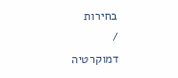בחירות
/
דמוקרטיה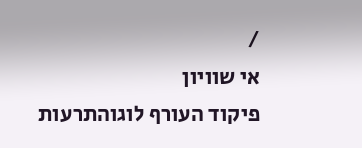/
אי שוויון
פיקוד העורף לוגוהתרעות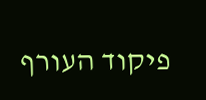פיקוד העורף